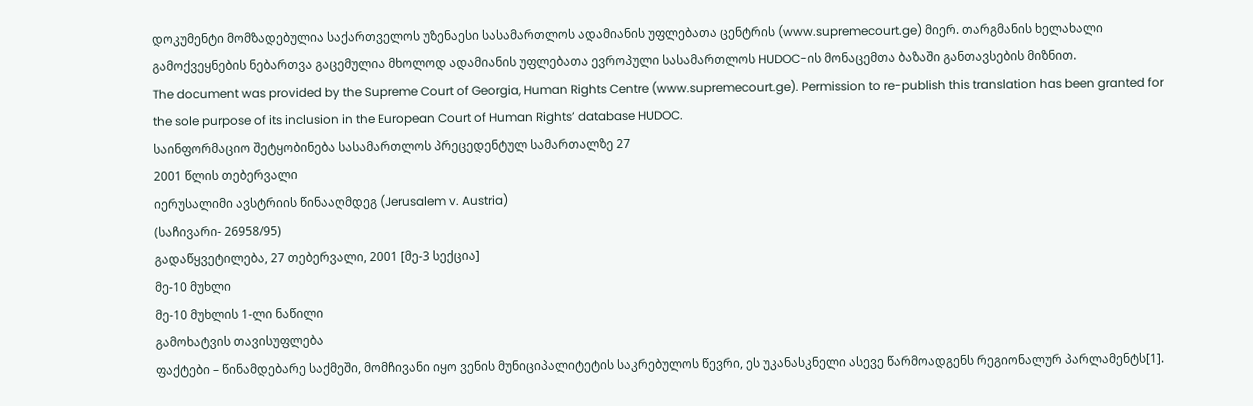დოკუმენტი მომზადებულია საქართველოს უზენაესი სასამართლოს ადამიანის უფლებათა ცენტრის (www.supremecourt.ge) მიერ. თარგმანის ხელახალი გამოქვეყნების ნებართვა გაცემულია მხოლოდ ადამიანის უფლებათა ევროპული სასამართლოს HUDOC-ის მონაცემთა ბაზაში განთავსების მიზნით.
The document was provided by the Supreme Court of Georgia, Human Rights Centre (www.supremecourt.ge). Permission to re-publish this translation has been granted for the sole purpose of its inclusion in the European Court of Human Rights’ database HUDOC.
საინფორმაციო შეტყობინება სასამართლოს პრეცედენტულ სამართალზე 27
2001 წლის თებერვალი
იერუსალიმი ავსტრიის წინააღმდეგ (Jerusalem v. Austria)
(საჩივარი- 26958/95)
გადაწყვეტილება, 27 თებერვალი, 2001 [მე-3 სექცია]
მე-10 მუხლი
მე-10 მუხლის 1-ლი ნაწილი
გამოხატვის თავისუფლება
ფაქტები – წინამდებარე საქმეში, მომჩივანი იყო ვენის მუნიციპალიტეტის საკრებულოს წევრი, ეს უკანასკნელი ასევე წარმოადგენს რეგიონალურ პარლამენტს[1].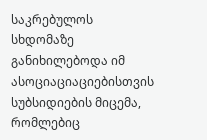საკრებულოს სხდომაზე განიხილებოდა იმ ასოციაციაციებისთვის სუბსიდიების მიცემა, რომლებიც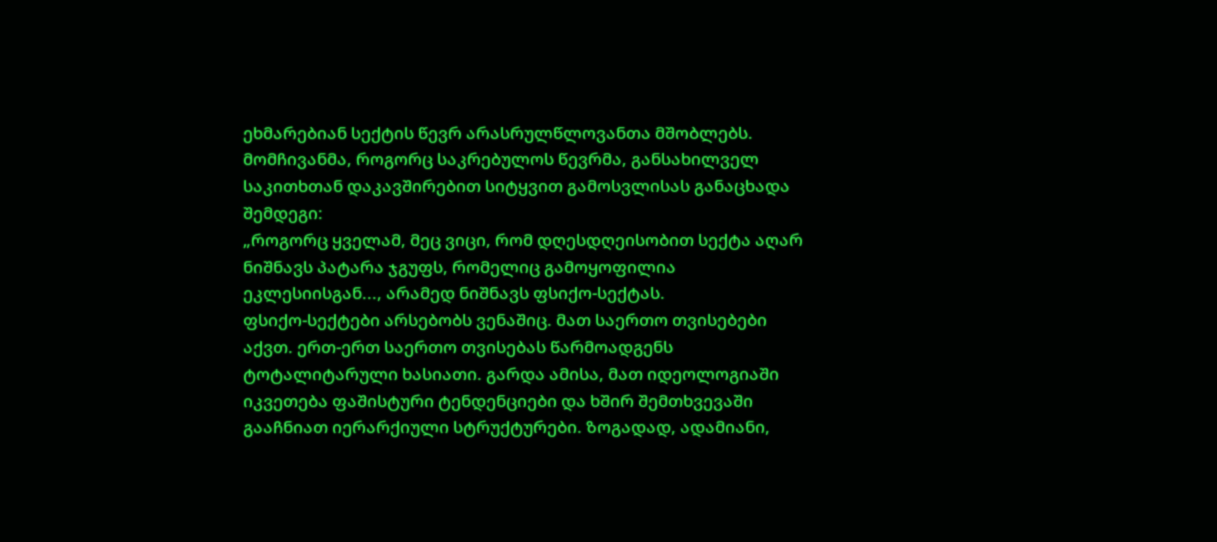ეხმარებიან სექტის წევრ არასრულწლოვანთა მშობლებს. მომჩივანმა, როგორც საკრებულოს წევრმა, განსახილველ საკითხთან დაკავშირებით სიტყვით გამოსვლისას განაცხადა შემდეგი:
„როგორც ყველამ, მეც ვიცი, რომ დღესდღეისობით სექტა აღარ ნიშნავს პატარა ჯგუფს, რომელიც გამოყოფილია ეკლესიისგან..., არამედ ნიშნავს ფსიქო-სექტას.
ფსიქო-სექტები არსებობს ვენაშიც. მათ საერთო თვისებები აქვთ. ერთ-ერთ საერთო თვისებას წარმოადგენს ტოტალიტარული ხასიათი. გარდა ამისა, მათ იდეოლოგიაში იკვეთება ფაშისტური ტენდენციები და ხშირ შემთხვევაში გააჩნიათ იერარქიული სტრუქტურები. ზოგადად, ადამიანი,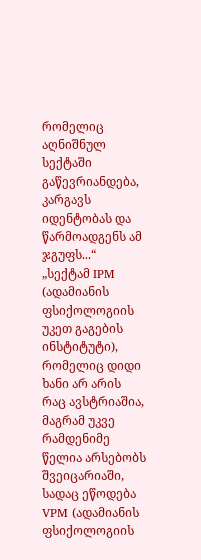რომელიც აღნიშნულ სექტაში გაწევრიანდება, კარგავს იდენტობას და წარმოადგენს ამ ჯგუფს...“
„სექტამ IPM (ადამიანის ფსიქოლოგიის უკეთ გაგების ინსტიტუტი), რომელიც დიდი ხანი არ არის რაც ავსტრიაშია, მაგრამ უკვე რამდენიმე წელია არსებობს შვეიცარიაში, სადაც ეწოდება VPM (ადამიანის ფსიქოლოგიის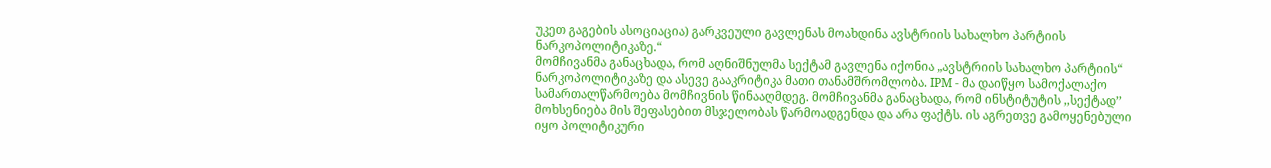უკეთ გაგების ასოციაცია) გარკვეული გავლენას მოახდინა ავსტრიის სახალხო პარტიის ნარკოპოლიტიკაზე.“
მომჩივანმა განაცხადა, რომ აღნიშნულმა სექტამ გავლენა იქონია „ავსტრიის სახალხო პარტიის“ ნარკოპოლიტიკაზე და ასევე გააკრიტიკა მათი თანამშრომლობა. IPM - მა დაიწყო სამოქალაქო სამართალწარმოება მომჩივნის წინააღმდეგ. მომჩივანმა განაცხადა, რომ ინსტიტუტის ,,სექტად’’ მოხსენიება მის შეფასებით მსჯელობას წარმოადგენდა და არა ფაქტს. ის აგრეთვე გამოყენებული იყო პოლიტიკური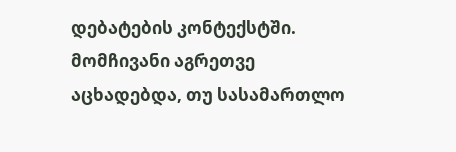დებატების კონტექსტში. მომჩივანი აგრეთვე აცხადებდა, თუ სასამართლო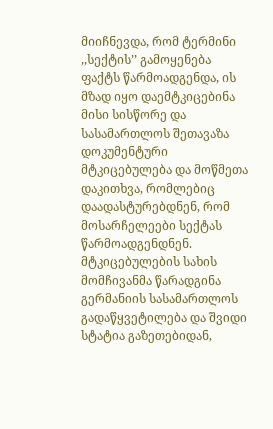მიიჩნევდა, რომ ტერმინი ,,სექტის’’ გამოყენება ფაქტს წარმოადგენდა, ის მზად იყო დაემტკიცებინა მისი სისწორე და სასამართლოს შეთავაზა დოკუმენტური მტკიცებულება და მოწმეთა დაკითხვა, რომლებიც დაადასტურებდნენ, რომ მოსარჩელეები სექტას წარმოადგენდნენ. მტკიცებულების სახის მომჩივანმა წარადგინა გერმანიის სასამართლოს გადაწყვეტილება და შვიდი სტატია გაზეთებიდან,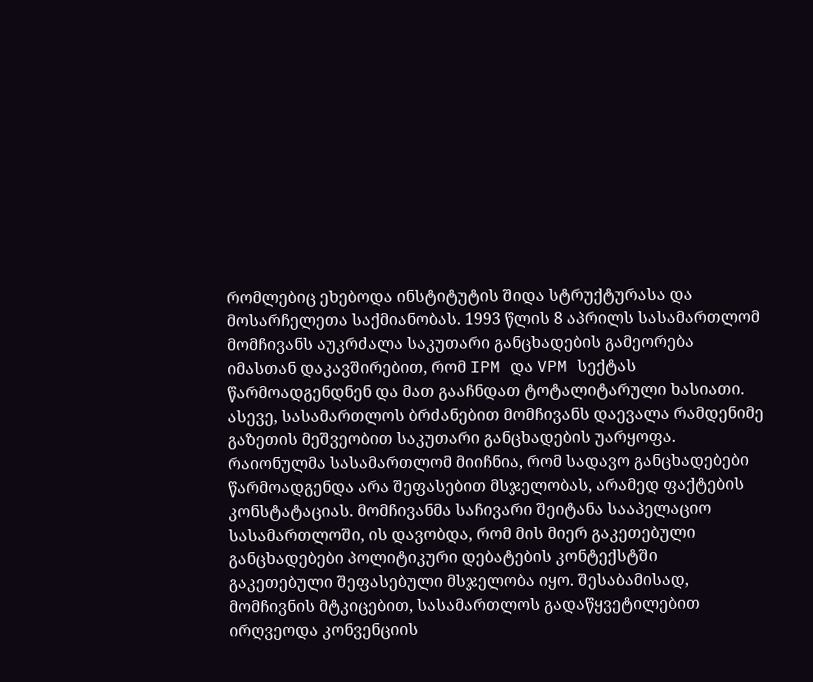რომლებიც ეხებოდა ინსტიტუტის შიდა სტრუქტურასა და მოსარჩელეთა საქმიანობას. 1993 წლის 8 აპრილს სასამართლომ მომჩივანს აუკრძალა საკუთარი განცხადების გამეორება იმასთან დაკავშირებით, რომ IPM და VPM სექტას წარმოადგენდნენ და მათ გააჩნდათ ტოტალიტარული ხასიათი. ასევე, სასამართლოს ბრძანებით მომჩივანს დაევალა რამდენიმე გაზეთის მეშვეობით საკუთარი განცხადების უარყოფა. რაიონულმა სასამართლომ მიიჩნია, რომ სადავო განცხადებები წარმოადგენდა არა შეფასებით მსჯელობას, არამედ ფაქტების კონსტატაციას. მომჩივანმა საჩივარი შეიტანა სააპელაციო სასამართლოში, ის დავობდა, რომ მის მიერ გაკეთებული განცხადებები პოლიტიკური დებატების კონტექსტში გაკეთებული შეფასებული მსჯელობა იყო. შესაბამისად, მომჩივნის მტკიცებით, სასამართლოს გადაწყვეტილებით ირღვეოდა კონვენციის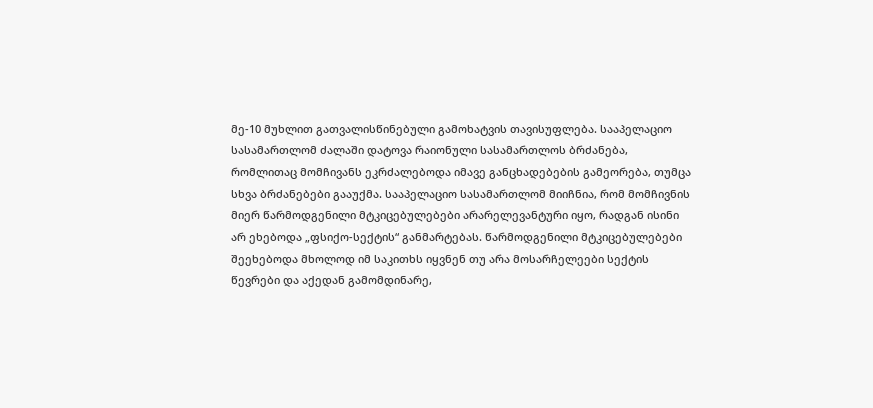მე-10 მუხლით გათვალისწინებული გამოხატვის თავისუფლება. სააპელაციო სასამართლომ ძალაში დატოვა რაიონული სასამართლოს ბრძანება, რომლითაც მომჩივანს ეკრძალებოდა იმავე განცხადებების გამეორება, თუმცა სხვა ბრძანებები გააუქმა. სააპელაციო სასამართლომ მიიჩნია, რომ მომჩივნის მიერ წარმოდგენილი მტკიცებულებები არარელევანტური იყო, რადგან ისინი არ ეხებოდა „ფსიქო-სექტის“ განმარტებას. წარმოდგენილი მტკიცებულებები შეეხებოდა მხოლოდ იმ საკითხს იყვნენ თუ არა მოსარჩელეები სექტის წევრები და აქედან გამომდინარე,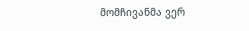მომჩივანმა ვერ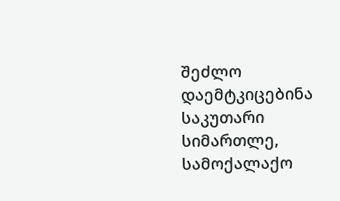შეძლო დაემტკიცებინა საკუთარი სიმართლე, სამოქალაქო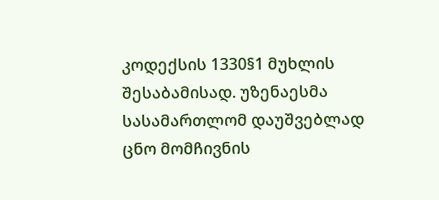კოდექსის 1330§1 მუხლის შესაბამისად. უზენაესმა სასამართლომ დაუშვებლად ცნო მომჩივნის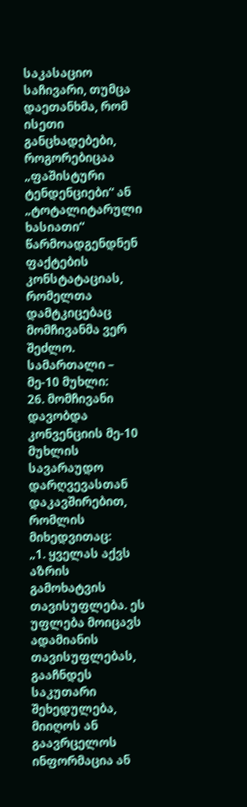საკასაციო საჩივარი, თუმცა დაეთანხმა, რომ ისეთი განცხადებები, როგორებიცაა „ფაშისტური ტენდენციები“ ან „ტოტალიტარული ხასიათი“ წარმოადგენდნენ ფაქტების კონსტატაციას, რომელთა დამტკიცებაც მომჩივანმა ვერ შეძლო.
სამართალი – მე-10 მუხლი:
26. მომჩივანი დავობდა კონვენციის მე-10 მუხლის სავარაუდო დარღვევასთან დაკავშირებით, რომლის მიხედვითაც:
„1. ყველას აქვს აზრის გამოხატვის თავისუფლება. ეს უფლება მოიცავს ადამიანის თავისუფლებას, გააჩნდეს საკუთარი შეხედულება, მიიღოს ან გაავრცელოს ინფორმაცია ან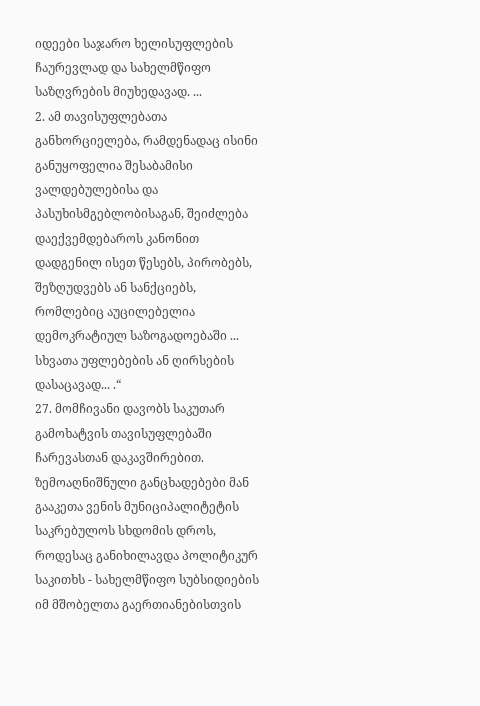იდეები საჯარო ხელისუფლების ჩაურევლად და სახელმწიფო საზღვრების მიუხედავად. ...
2. ამ თავისუფლებათა განხორციელება, რამდენადაც ისინი განუყოფელია შესაბამისი ვალდებულებისა და პასუხისმგებლობისაგან, შეიძლება დაექვემდებაროს კანონით დადგენილ ისეთ წესებს, პირობებს, შეზღუდვებს ან სანქციებს, რომლებიც აუცილებელია დემოკრატიულ საზოგადოებაში ... სხვათა უფლებების ან ღირსების დასაცავად... .“
27. მომჩივანი დავობს საკუთარ გამოხატვის თავისუფლებაში ჩარევასთან დაკავშირებით. ზემოაღნიშნული განცხადებები მან გააკეთა ვენის მუნიციპალიტეტის საკრებულოს სხდომის დროს, როდესაც განიხილავდა პოლიტიკურ საკითხს - სახელმწიფო სუბსიდიების იმ მშობელთა გაერთიანებისთვის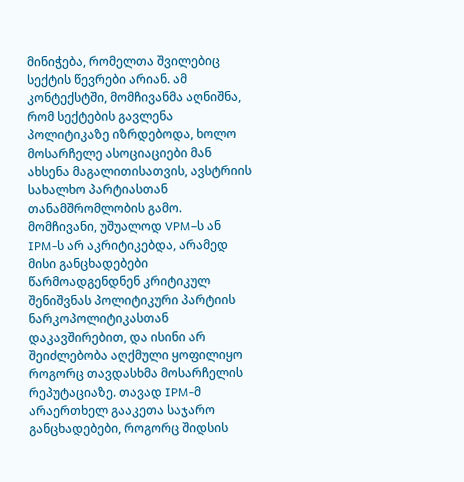მინიჭება, რომელთა შვილებიც სექტის წევრები არიან. ამ კონტექსტში, მომჩივანმა აღნიშნა, რომ სექტების გავლენა პოლიტიკაზე იზრდებოდა, ხოლო მოსარჩელე ასოციაციები მან ახსენა მაგალითისათვის, ავსტრიის სახალხო პარტიასთან თანამშრომლობის გამო. მომჩივანი, უშუალოდ VPM–ს ან IPM-ს არ აკრიტიკებდა, არამედ მისი განცხადებები წარმოადგენდნენ კრიტიკულ შენიშვნას პოლიტიკური პარტიის ნარკოპოლიტიკასთან დაკავშირებით, და ისინი არ შეიძლებობა აღქმული ყოფილიყო როგორც თავდასხმა მოსარჩელის რეპუტაციაზე. თავად IPM-მ არაერთხელ გააკეთა საჯარო განცხადებები, როგორც შიდსის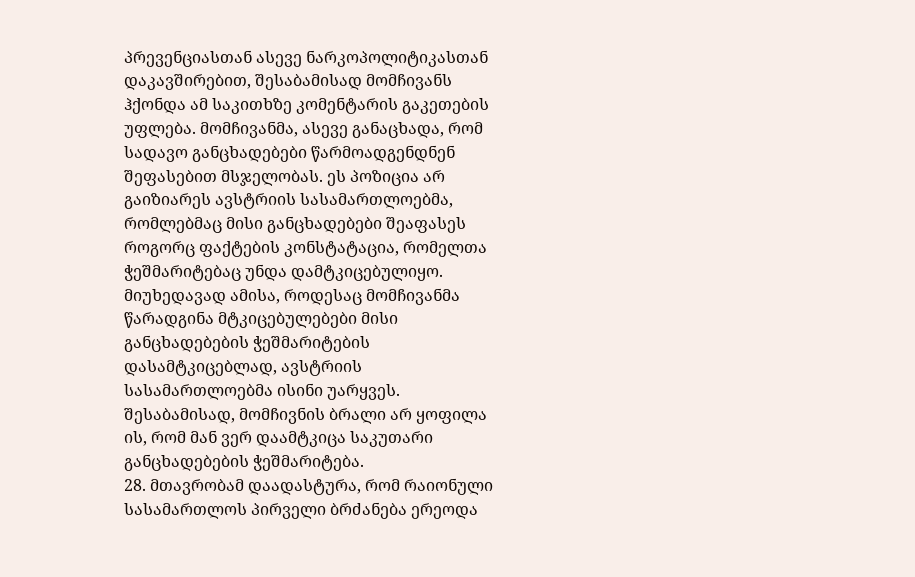პრევენციასთან ასევე ნარკოპოლიტიკასთან დაკავშირებით, შესაბამისად მომჩივანს ჰქონდა ამ საკითხზე კომენტარის გაკეთების უფლება. მომჩივანმა, ასევე განაცხადა, რომ სადავო განცხადებები წარმოადგენდნენ შეფასებით მსჯელობას. ეს პოზიცია არ გაიზიარეს ავსტრიის სასამართლოებმა, რომლებმაც მისი განცხადებები შეაფასეს როგორც ფაქტების კონსტატაცია, რომელთა ჭეშმარიტებაც უნდა დამტკიცებულიყო. მიუხედავად ამისა, როდესაც მომჩივანმა წარადგინა მტკიცებულებები მისი განცხადებების ჭეშმარიტების დასამტკიცებლად, ავსტრიის სასამართლოებმა ისინი უარყვეს. შესაბამისად, მომჩივნის ბრალი არ ყოფილა ის, რომ მან ვერ დაამტკიცა საკუთარი განცხადებების ჭეშმარიტება.
28. მთავრობამ დაადასტურა, რომ რაიონული სასამართლოს პირველი ბრძანება ერეოდა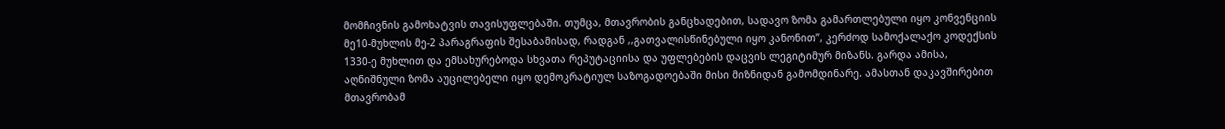მომჩივნის გამოხატვის თავისუფლებაში. თუმცა, მთავრობის განცხადებით, სადავო ზომა გამართლებული იყო კონვენციის მე10-მუხლის მე-2 პარაგრაფის შესაბამისად, რადგან ,,გათვალისწინებული იყო კანონით’’, კერძოდ სამოქალაქო კოდექსის 1330-ე მუხლით და ემსახურებოდა სხვათა რეპუტაციისა და უფლებების დაცვის ლეგიტიმურ მიზანს. გარდა ამისა, აღნიშნული ზომა აუცილებელი იყო დემოკრატიულ საზოგადოებაში მისი მიზნიდან გამომდინარე. ამასთან დაკავშირებით მთავრობამ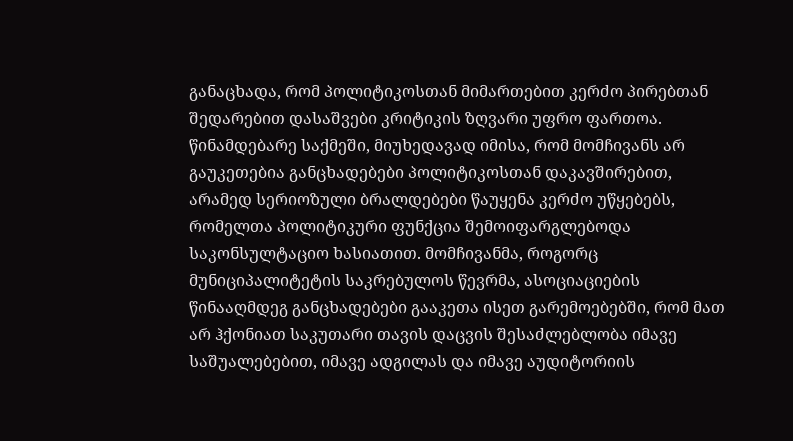განაცხადა, რომ პოლიტიკოსთან მიმართებით კერძო პირებთან შედარებით დასაშვები კრიტიკის ზღვარი უფრო ფართოა. წინამდებარე საქმეში, მიუხედავად იმისა, რომ მომჩივანს არ გაუკეთებია განცხადებები პოლიტიკოსთან დაკავშირებით, არამედ სერიოზული ბრალდებები წაუყენა კერძო უწყებებს, რომელთა პოლიტიკური ფუნქცია შემოიფარგლებოდა საკონსულტაციო ხასიათით. მომჩივანმა, როგორც მუნიციპალიტეტის საკრებულოს წევრმა, ასოციაციების წინააღმდეგ განცხადებები გააკეთა ისეთ გარემოებებში, რომ მათ არ ჰქონიათ საკუთარი თავის დაცვის შესაძლებლობა იმავე საშუალებებით, იმავე ადგილას და იმავე აუდიტორიის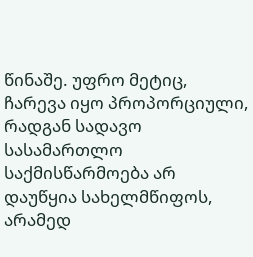წინაშე. უფრო მეტიც, ჩარევა იყო პროპორციული, რადგან სადავო სასამართლო საქმისწარმოება არ დაუწყია სახელმწიფოს, არამედ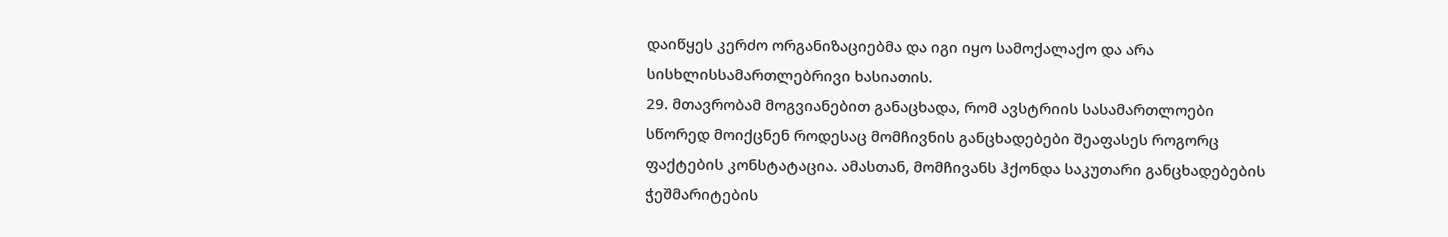დაიწყეს კერძო ორგანიზაციებმა და იგი იყო სამოქალაქო და არა სისხლისსამართლებრივი ხასიათის.
29. მთავრობამ მოგვიანებით განაცხადა, რომ ავსტრიის სასამართლოები სწორედ მოიქცნენ როდესაც მომჩივნის განცხადებები შეაფასეს როგორც ფაქტების კონსტატაცია. ამასთან, მომჩივანს ჰქონდა საკუთარი განცხადებების ჭეშმარიტების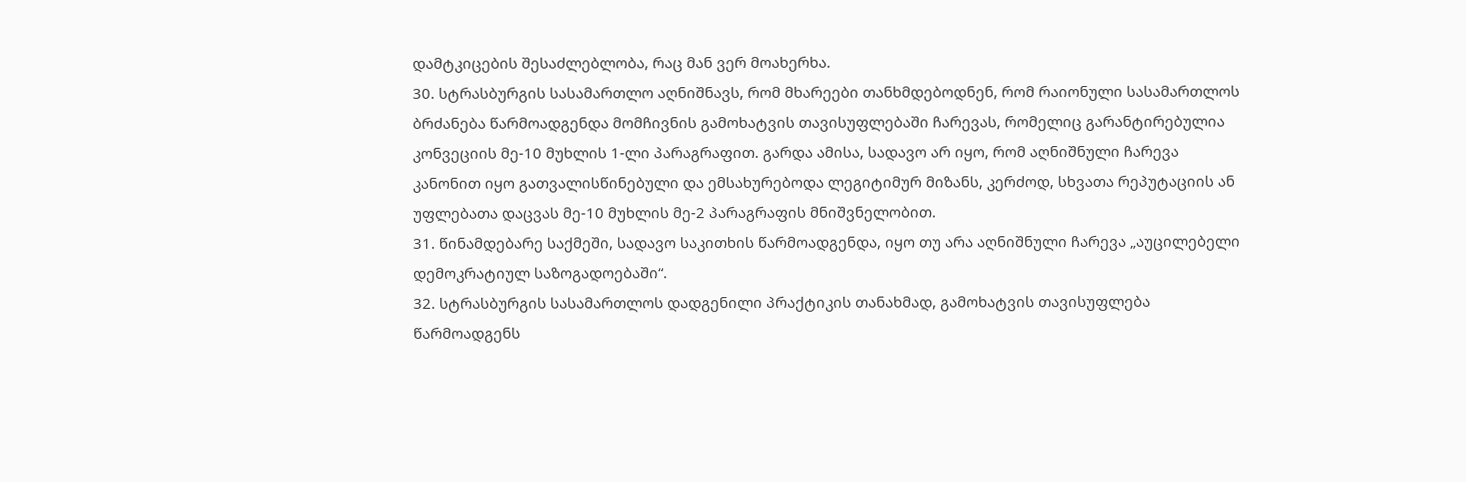დამტკიცების შესაძლებლობა, რაც მან ვერ მოახერხა.
30. სტრასბურგის სასამართლო აღნიშნავს, რომ მხარეები თანხმდებოდნენ, რომ რაიონული სასამართლოს ბრძანება წარმოადგენდა მომჩივნის გამოხატვის თავისუფლებაში ჩარევას, რომელიც გარანტირებულია კონვეციის მე-10 მუხლის 1-ლი პარაგრაფით. გარდა ამისა, სადავო არ იყო, რომ აღნიშნული ჩარევა კანონით იყო გათვალისწინებული და ემსახურებოდა ლეგიტიმურ მიზანს, კერძოდ, სხვათა რეპუტაციის ან უფლებათა დაცვას მე-10 მუხლის მე-2 პარაგრაფის მნიშვნელობით.
31. წინამდებარე საქმეში, სადავო საკითხის წარმოადგენდა, იყო თუ არა აღნიშნული ჩარევა „აუცილებელი დემოკრატიულ საზოგადოებაში“.
32. სტრასბურგის სასამართლოს დადგენილი პრაქტიკის თანახმად, გამოხატვის თავისუფლება წარმოადგენს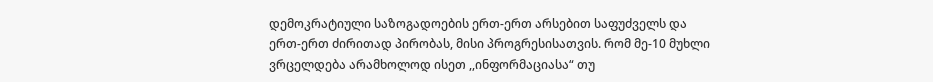დემოკრატიული საზოგადოების ერთ-ერთ არსებით საფუძველს და ერთ-ერთ ძირითად პირობას, მისი პროგრესისათვის. რომ მე-10 მუხლი ვრცელდება არამხოლოდ ისეთ ,,ინფორმაციასა“ თუ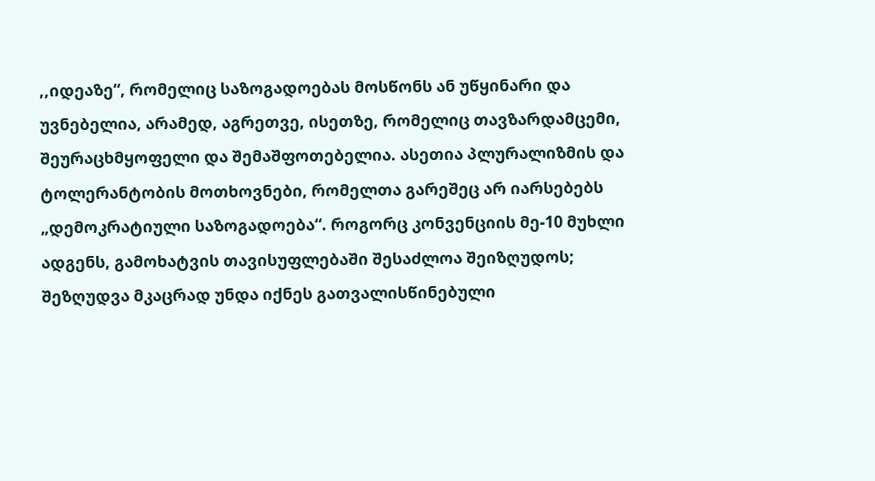,,იდეაზე“, რომელიც საზოგადოებას მოსწონს ან უწყინარი და უვნებელია, არამედ, აგრეთვე, ისეთზე, რომელიც თავზარდამცემი, შეურაცხმყოფელი და შემაშფოთებელია. ასეთია პლურალიზმის და ტოლერანტობის მოთხოვნები, რომელთა გარეშეც არ იარსებებს „დემოკრატიული საზოგადოება“. როგორც კონვენციის მე-10 მუხლი ადგენს, გამოხატვის თავისუფლებაში შესაძლოა შეიზღუდოს; შეზღუდვა მკაცრად უნდა იქნეს გათვალისწინებული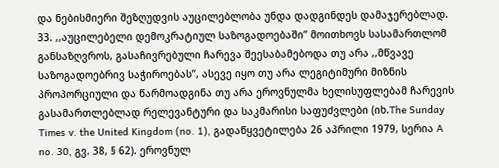და ნებისმიერი შეზღუდვის აუცილებლობა უნდა დადგინდეს დამაჯერებლად.
33. ,,აუცილებელი დემოკრატიულ საზოგადოებაში’’ მოითხოვს სასამართლომ განსაზღვროს, გასაჩივრებული ჩარევა შეესაბამებოდა თუ არა ,,მწვავე საზოგადოებრივ საჭიროებას’’, ასევე იყო თუ არა ლეგიტიმური მიზნის პროპორციული და წარმოადგინა თუ არა ეროვნულმა ხელისუფლებამ ჩარევის გასამართლებლად რელევანტური და საკმარისი საფუძვლები (იხ.The Sunday Times v. the United Kingdom (no. 1), გადაწყვეტილება 26 აპრილი 1979, სერია A no. 30, გვ. 38, § 62). ეროვნულ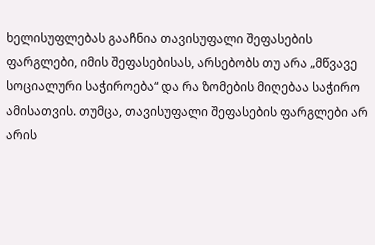ხელისუფლებას გააჩნია თავისუფალი შეფასების ფარგლები, იმის შეფასებისას, არსებობს თუ არა „მწვავე სოციალური საჭიროება“ და რა ზომების მიღებაა საჭირო ამისათვის. თუმცა, თავისუფალი შეფასების ფარგლები არ არის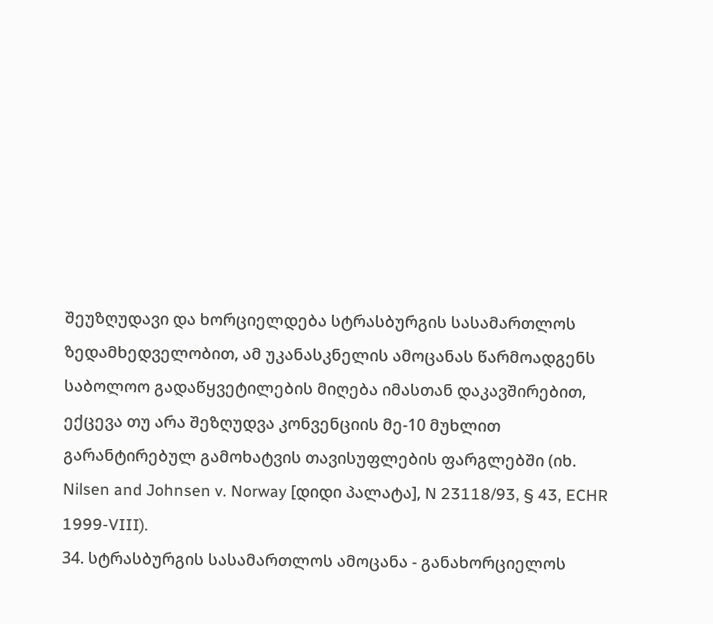შეუზღუდავი და ხორციელდება სტრასბურგის სასამართლოს ზედამხედველობით, ამ უკანასკნელის ამოცანას წარმოადგენს საბოლოო გადაწყვეტილების მიღება იმასთან დაკავშირებით, ექცევა თუ არა შეზღუდვა კონვენციის მე-10 მუხლით გარანტირებულ გამოხატვის თავისუფლების ფარგლებში (იხ. Nilsen and Johnsen v. Norway [დიდი პალატა], N 23118/93, § 43, ECHR 1999-VIII).
34. სტრასბურგის სასამართლოს ამოცანა - განახორციელოს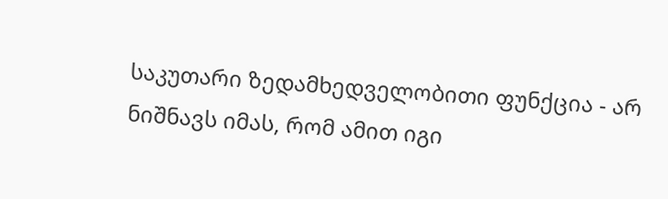საკუთარი ზედამხედველობითი ფუნქცია - არ ნიშნავს იმას, რომ ამით იგი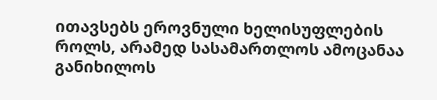ითავსებს ეროვნული ხელისუფლების როლს, არამედ სასამართლოს ამოცანაა განიხილოს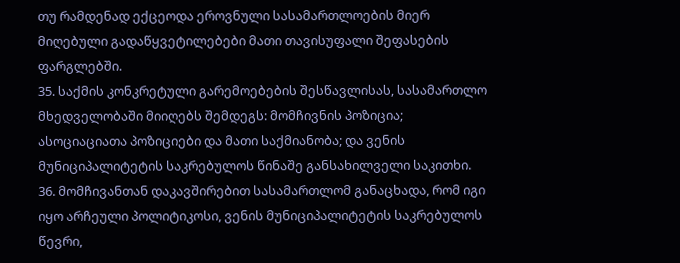თუ რამდენად ექცეოდა ეროვნული სასამართლოების მიერ მიღებული გადაწყვეტილებები მათი თავისუფალი შეფასების ფარგლებში.
35. საქმის კონკრეტული გარემოებების შესწავლისას, სასამართლო მხედველობაში მიიღებს შემდეგს: მომჩივნის პოზიცია; ასოციაციათა პოზიციები და მათი საქმიანობა; და ვენის მუნიციპალიტეტის საკრებულოს წინაშე განსახილველი საკითხი.
36. მომჩივანთან დაკავშირებით სასამართლომ განაცხადა, რომ იგი იყო არჩეული პოლიტიკოსი, ვენის მუნიციპალიტეტის საკრებულოს წევრი,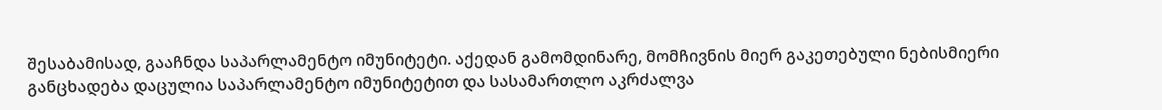შესაბამისად, გააჩნდა საპარლამენტო იმუნიტეტი. აქედან გამომდინარე, მომჩივნის მიერ გაკეთებული ნებისმიერი განცხადება დაცულია საპარლამენტო იმუნიტეტით და სასამართლო აკრძალვა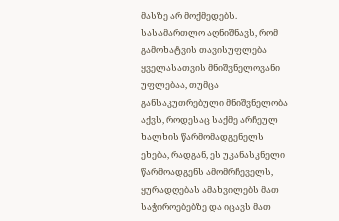მასზე არ მოქმედებს. სასამართლო აღნიშნავს, რომ გამოხატვის თავისუფლება ყველასათვის მნიშვნელოვანი უფლებაა, თუმცა განსაკუთრებული მნიშვნელობა აქვს, როდესაც საქმე არჩეულ ხალხის წარმომადგენელს ეხება, რადგან, ეს უკანასკნელი წარმოადგენს ამომრჩეველს, ყურადღებას ამახვილებს მათ საჭიროებებზე და იცავს მათ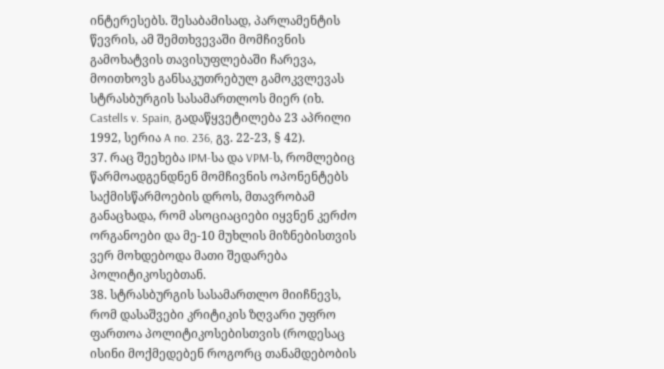ინტერესებს. შესაბამისად, პარლამენტის წევრის, ამ შემთხვევაში მომჩივნის გამოხატვის თავისუფლებაში ჩარევა, მოითხოვს განსაკუთრებულ გამოკვლევას სტრასბურგის სასამართლოს მიერ (იხ. Castells v. Spain, გადაწყვეტილება 23 აპრილი 1992, სერია A no. 236, გვ. 22-23, § 42).
37. რაც შეეხება IPM-სა და VPM-ს, რომლებიც წარმოადგენდნენ მომჩივნის ოპონენტებს საქმისწარმოების დროს, მთავრობამ განაცხადა, რომ ასოციაციები იყვნენ კერძო ორგანოები და მე-10 მუხლის მიზნებისთვის ვერ მოხდებოდა მათი შედარება პოლიტიკოსებთან.
38. სტრასბურგის სასამართლო მიიჩნევს, რომ დასაშვები კრიტიკის ზღვარი უფრო ფართოა პოლიტიკოსებისთვის (როდესაც ისინი მოქმედებენ როგორც თანამდებობის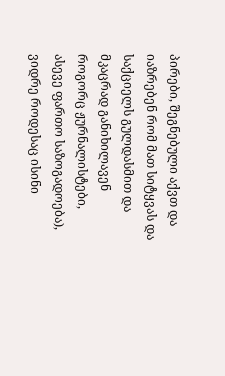პირები, შეგნებული აქვთ და იაზრებენ რომ მათ სიტყვას და საქციელს გულდასმით და მკაცრად განიხილავენ როგორც ჟურნალისტები, ასევე ფართო საზოგადოება), ვიდრე როდესაც ისინი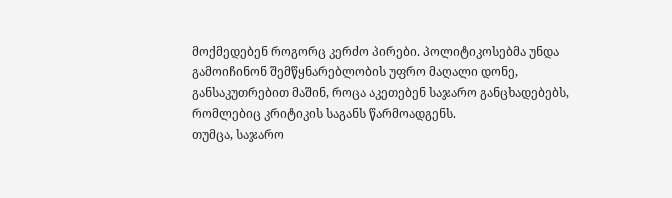მოქმედებენ როგორც კერძო პირები. პოლიტიკოსებმა უნდა გამოიჩინონ შემწყნარებლობის უფრო მაღალი დონე, განსაკუთრებით მაშინ, როცა აკეთებენ საჯარო განცხადებებს, რომლებიც კრიტიკის საგანს წარმოადგენს.
თუმცა, საჯარო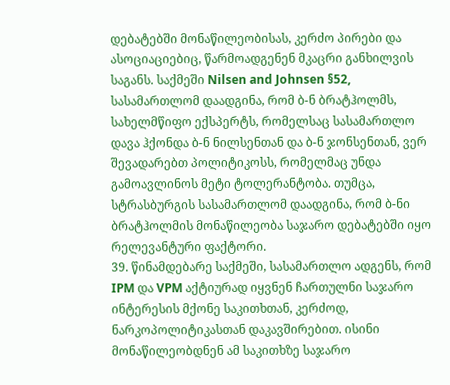დებატებში მონაწილეობისას, კერძო პირები და ასოციაციებიც, წარმოადგენენ მკაცრი განხილვის საგანს. საქმეში Nilsen and Johnsen §52, სასამართლომ დაადგინა, რომ ბ-ნ ბრატჰოლმს, სახელმწიფო ექსპერტს, რომელსაც სასამართლო დავა ჰქონდა ბ-ნ ნილსენთან და ბ-ნ ჯონსენთან, ვერ შევადარებთ პოლიტიკოსს, რომელმაც უნდა გამოავლინოს მეტი ტოლერანტობა. თუმცა, სტრასბურგის სასამართლომ დაადგინა, რომ ბ-ნი ბრატჰოლმის მონაწილეობა საჯარო დებატებში იყო რელევანტური ფაქტორი.
39. წინამდებარე საქმეში, სასამართლო ადგენს, რომ IPM და VPM აქტიურად იყვნენ ჩართულნი საჯარო ინტერესის მქონე საკითხთან, კერძოდ, ნარკოპოლიტიკასთან დაკავშირებით. ისინი მონაწილეობდნენ ამ საკითხზე საჯარო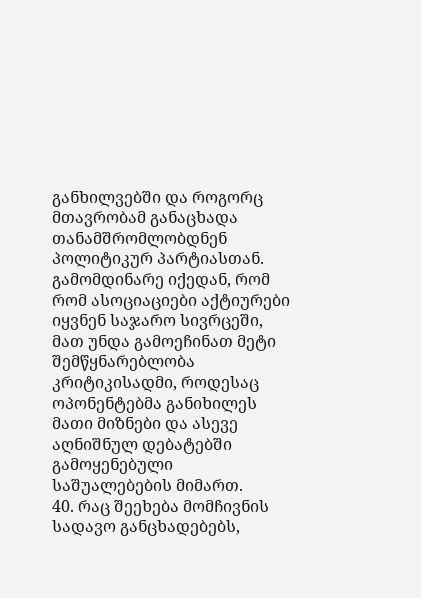განხილვებში და როგორც მთავრობამ განაცხადა თანამშრომლობდნენ პოლიტიკურ პარტიასთან. გამომდინარე იქედან, რომ რომ ასოციაციები აქტიურები იყვნენ საჯარო სივრცეში, მათ უნდა გამოეჩინათ მეტი შემწყნარებლობა კრიტიკისადმი, როდესაც ოპონენტებმა განიხილეს მათი მიზნები და ასევე აღნიშნულ დებატებში გამოყენებული საშუალებების მიმართ.
40. რაც შეეხება მომჩივნის სადავო განცხადებებს,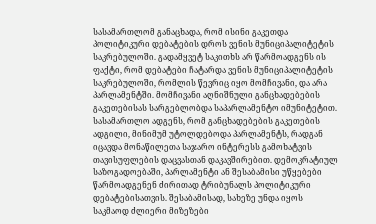სასამართლომ განაცხადა, რომ ისინი გაკეთდა პოლიტიკური დებატების დროს ვენის მუნიციპალიტეტის საკრებულოში. გადამყვეტ საკითხს არ წარმოადგენს ის ფაქტი, რომ დებატები ჩატარდა ვენის მუნიციპალიტეტის საკრებულოში, რომლის წევრიც იყო მომჩივანი, და არა პარლამენტში. მომჩივანი აღნიშნული განცხადებების გაკეთებისას სარგებლობდა საპარლამენტო იმუნიტეტით. სასამართლო ადგენს, რომ განცხადებების გაკეთების ადგილი, მინიმუმ უტოლდებოდა პარლამენტს, რადგან იცავდა მონაწილეთა საჯარო ინტერესს გამოხატვის თავისუფლების დაცვასთან დაკავშირებით. დემოკრატიულ საზოგადოებაში, პარლამენტი ან შესაბამისი უწყებები წარმოადგენენ ძირითად ტრიბუნალს პოლიტიკური დებატებისათვის. შესაბამისად, სახეზე უნდა იყოს საკმაოდ ძლიერი მიზეზები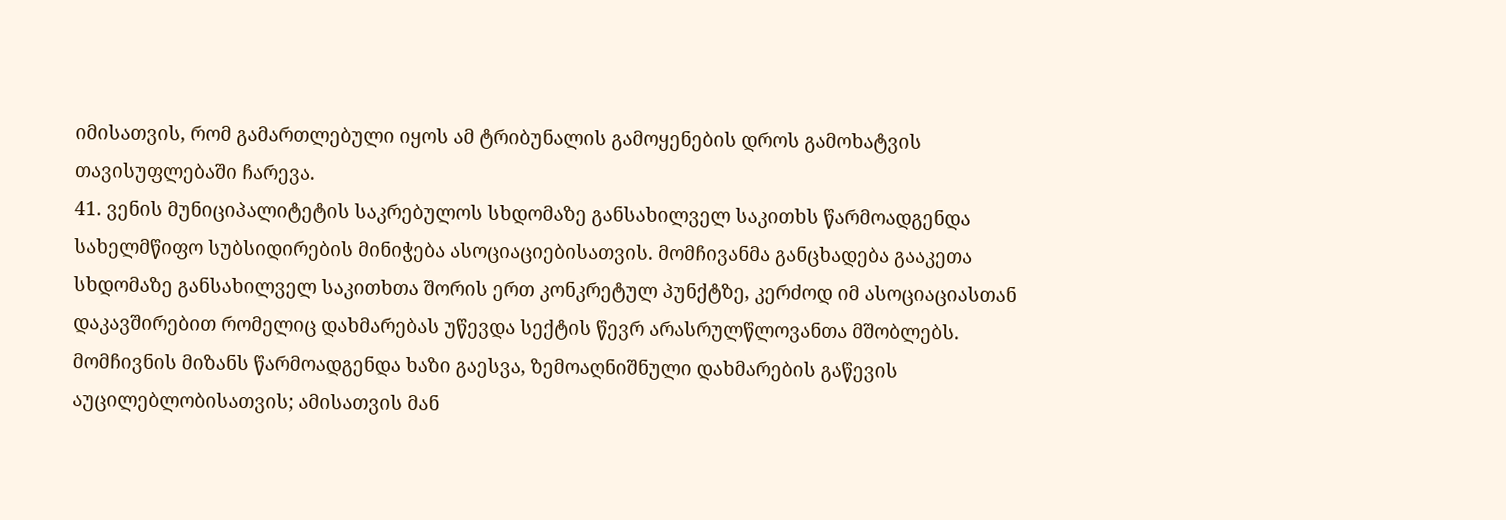იმისათვის, რომ გამართლებული იყოს ამ ტრიბუნალის გამოყენების დროს გამოხატვის თავისუფლებაში ჩარევა.
41. ვენის მუნიციპალიტეტის საკრებულოს სხდომაზე განსახილველ საკითხს წარმოადგენდა სახელმწიფო სუბსიდირების მინიჭება ასოციაციებისათვის. მომჩივანმა განცხადება გააკეთა სხდომაზე განსახილველ საკითხთა შორის ერთ კონკრეტულ პუნქტზე, კერძოდ იმ ასოციაციასთან დაკავშირებით რომელიც დახმარებას უწევდა სექტის წევრ არასრულწლოვანთა მშობლებს. მომჩივნის მიზანს წარმოადგენდა ხაზი გაესვა, ზემოაღნიშნული დახმარების გაწევის აუცილებლობისათვის; ამისათვის მან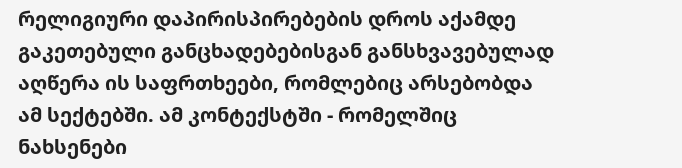რელიგიური დაპირისპირებების დროს აქამდე გაკეთებული განცხადებებისგან განსხვავებულად აღწერა ის საფრთხეები, რომლებიც არსებობდა ამ სექტებში. ამ კონტექსტში - რომელშიც ნახსენები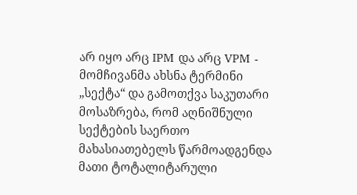არ იყო არც IPM და არც VPM - მომჩივანმა ახსნა ტერმინი „სექტა“ და გამოთქვა საკუთარი მოსაზრება, რომ აღნიშნული სექტების საერთო მახასიათებელს წარმოადგენდა მათი ტოტალიტარული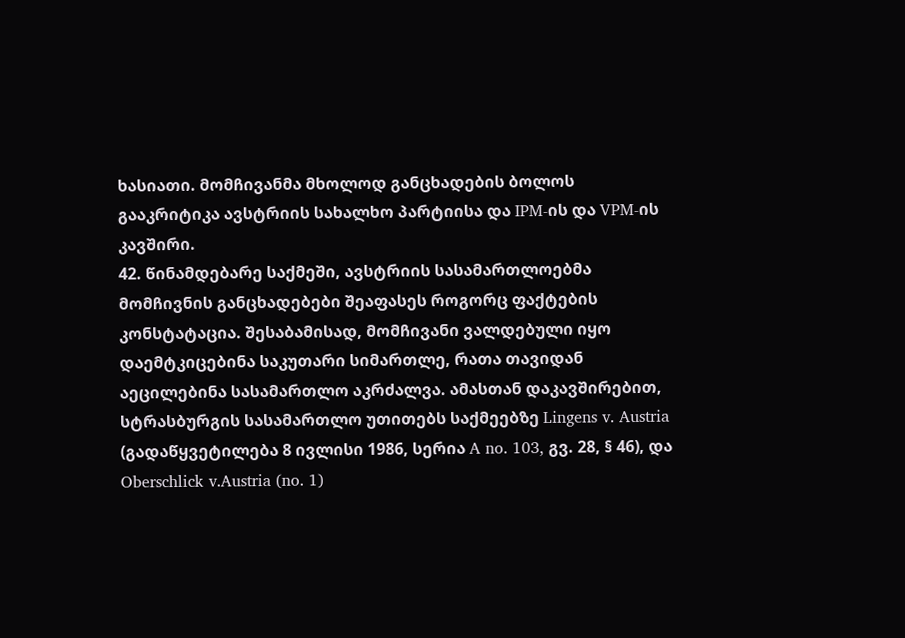ხასიათი. მომჩივანმა მხოლოდ განცხადების ბოლოს გააკრიტიკა ავსტრიის სახალხო პარტიისა და IPM-ის და VPM-ის კავშირი.
42. წინამდებარე საქმეში, ავსტრიის სასამართლოებმა მომჩივნის განცხადებები შეაფასეს როგორც ფაქტების კონსტატაცია. შესაბამისად, მომჩივანი ვალდებული იყო დაემტკიცებინა საკუთარი სიმართლე, რათა თავიდან აეცილებინა სასამართლო აკრძალვა. ამასთან დაკავშირებით, სტრასბურგის სასამართლო უთითებს საქმეებზე Lingens v. Austria (გადაწყვეტილება 8 ივლისი 1986, სერია A no. 103, გვ. 28, § 46), და Oberschlick v.Austria (no. 1)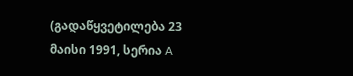(გადაწყვეტილება 23 მაისი 1991, სერია A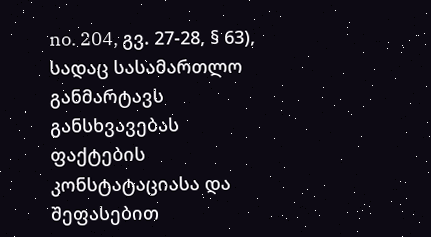no. 204, გვ. 27-28, § 63), სადაც სასამართლო განმარტავს განსხვავებას ფაქტების კონსტატაციასა და შეფასებით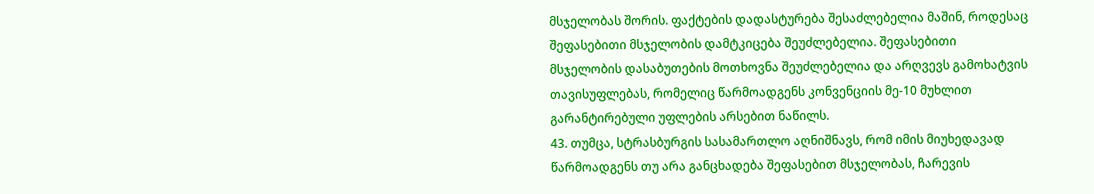მსჯელობას შორის. ფაქტების დადასტურება შესაძლებელია მაშინ, როდესაც შეფასებითი მსჯელობის დამტკიცება შეუძლებელია. შეფასებითი მსჯელობის დასაბუთების მოთხოვნა შეუძლებელია და არღვევს გამოხატვის თავისუფლებას, რომელიც წარმოადგენს კონვენციის მე-10 მუხლით გარანტირებული უფლების არსებით ნაწილს.
43. თუმცა, სტრასბურგის სასამართლო აღნიშნავს, რომ იმის მიუხედავად წარმოადგენს თუ არა განცხადება შეფასებით მსჯელობას, ჩარევის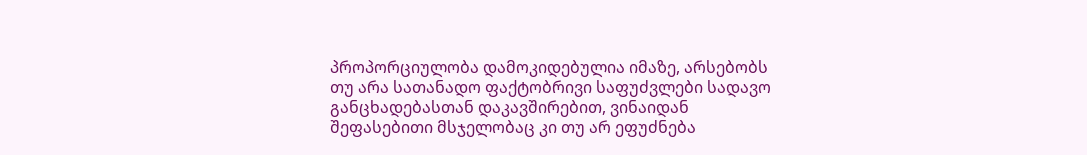პროპორციულობა დამოკიდებულია იმაზე, არსებობს თუ არა სათანადო ფაქტობრივი საფუძვლები სადავო განცხადებასთან დაკავშირებით, ვინაიდან შეფასებითი მსჯელობაც კი თუ არ ეფუძნება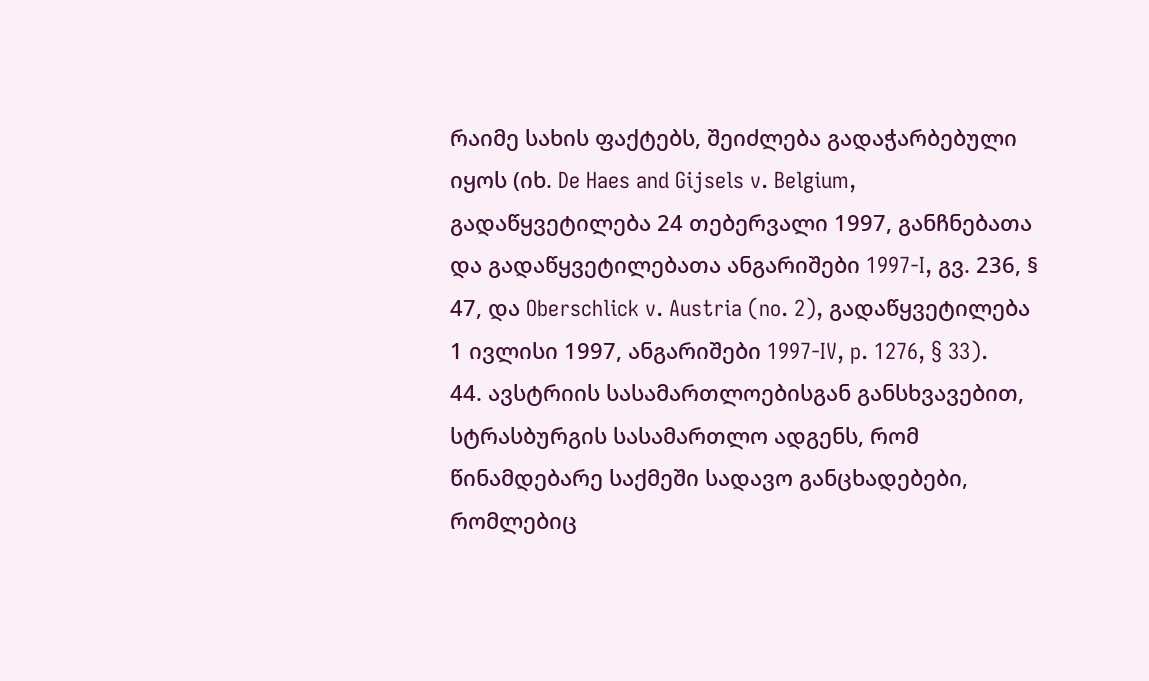რაიმე სახის ფაქტებს, შეიძლება გადაჭარბებული იყოს (იხ. De Haes and Gijsels v. Belgium, გადაწყვეტილება 24 თებერვალი 1997, განჩნებათა და გადაწყვეტილებათა ანგარიშები 1997-I, გვ. 236, § 47, და Oberschlick v. Austria (no. 2), გადაწყვეტილება 1 ივლისი 1997, ანგარიშები 1997‑IV, p. 1276, § 33).
44. ავსტრიის სასამართლოებისგან განსხვავებით, სტრასბურგის სასამართლო ადგენს, რომ წინამდებარე საქმეში სადავო განცხადებები, რომლებიც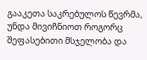გააკეთა საკრებულოს წევრმა, უნდა მივიჩნიოთ როგორც შეფასებითი მსჯელობა და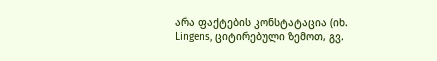არა ფაქტების კონსტატაცია (იხ. Lingens, ციტირებული ზემოთ, გვ.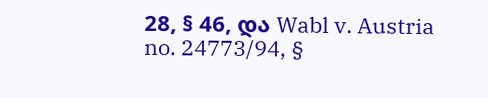28, § 46, და Wabl v. Austria no. 24773/94, §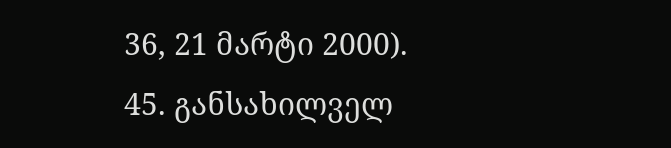36, 21 მარტი 2000).
45. განსახილველ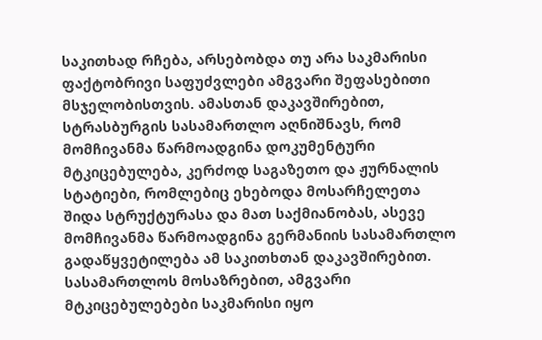საკითხად რჩება, არსებობდა თუ არა საკმარისი ფაქტობრივი საფუძვლები ამგვარი შეფასებითი მსჯელობისთვის. ამასთან დაკავშირებით, სტრასბურგის სასამართლო აღნიშნავს, რომ მომჩივანმა წარმოადგინა დოკუმენტური მტკიცებულება, კერძოდ საგაზეთო და ჟურნალის სტატიები, რომლებიც ეხებოდა მოსარჩელეთა შიდა სტრუქტურასა და მათ საქმიანობას, ასევე მომჩივანმა წარმოადგინა გერმანიის სასამართლო გადაწყვეტილება ამ საკითხთან დაკავშირებით. სასამართლოს მოსაზრებით, ამგვარი მტკიცებულებები საკმარისი იყო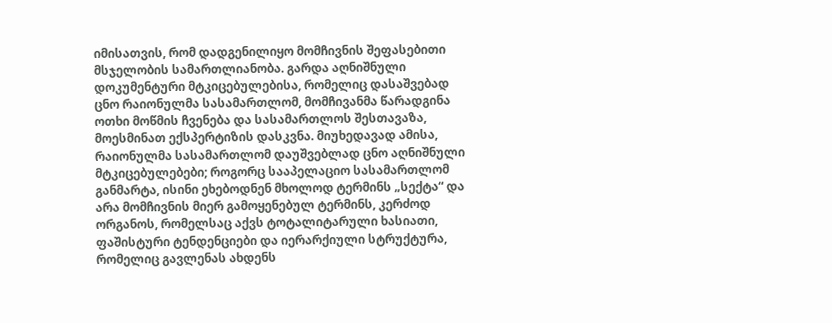იმისათვის, რომ დადგენილიყო მომჩივნის შეფასებითი მსჯელობის სამართლიანობა. გარდა აღნიშნული დოკუმენტური მტკიცებულებისა, რომელიც დასაშვებად ცნო რაიონულმა სასამართლომ, მომჩივანმა წარადგინა ოთხი მოწმის ჩვენება და სასამართლოს შესთავაზა, მოესმინათ ექსპერტიზის დასკვნა. მიუხედავად ამისა, რაიონულმა სასამართლომ დაუშვებლად ცნო აღნიშნული მტკიცებულებები; როგორც სააპელაციო სასამართლომ განმარტა, ისინი ეხებოდნენ მხოლოდ ტერმინს „სექტა“ და არა მომჩივნის მიერ გამოყენებულ ტერმინს, კერძოდ ორგანოს, რომელსაც აქვს ტოტალიტარული ხასიათი, ფაშისტური ტენდენციები და იერარქიული სტრუქტურა, რომელიც გავლენას ახდენს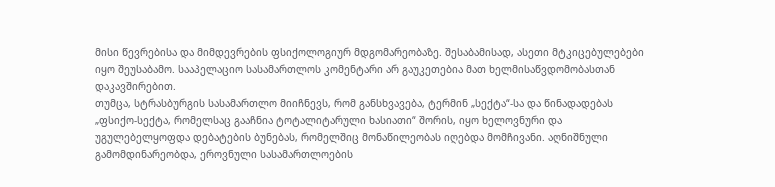მისი წევრებისა და მიმდევრების ფსიქოლოგიურ მდგომარეობაზე. შესაბამისად, ასეთი მტკიცებულებები იყო შეუსაბამო. სააპელაციო სასამართლოს კომენტარი არ გაუკეთებია მათ ხელმისაწვდომობასთან დაკავშირებით.
თუმცა, სტრასბურგის სასამართლო მიიჩნევს, რომ განსხვავება, ტერმინ „სექტა“-სა და წინადადებას „ფსიქო-სექტა, რომელსაც გააჩნია ტოტალიტარული ხასიათი“ შორის, იყო ხელოვნური და უგულებელყოფდა დებატების ბუნებას, რომელშიც მონაწილეობას იღებდა მომჩივანი. აღნიშნული გამომდინარეობდა, ეროვნული სასამართლოების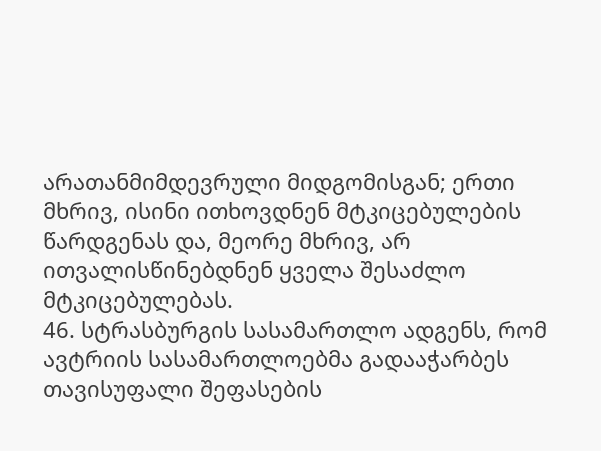არათანმიმდევრული მიდგომისგან; ერთი მხრივ, ისინი ითხოვდნენ მტკიცებულების წარდგენას და, მეორე მხრივ, არ ითვალისწინებდნენ ყველა შესაძლო მტკიცებულებას.
46. სტრასბურგის სასამართლო ადგენს, რომ ავტრიის სასამართლოებმა გადააჭარბეს თავისუფალი შეფასების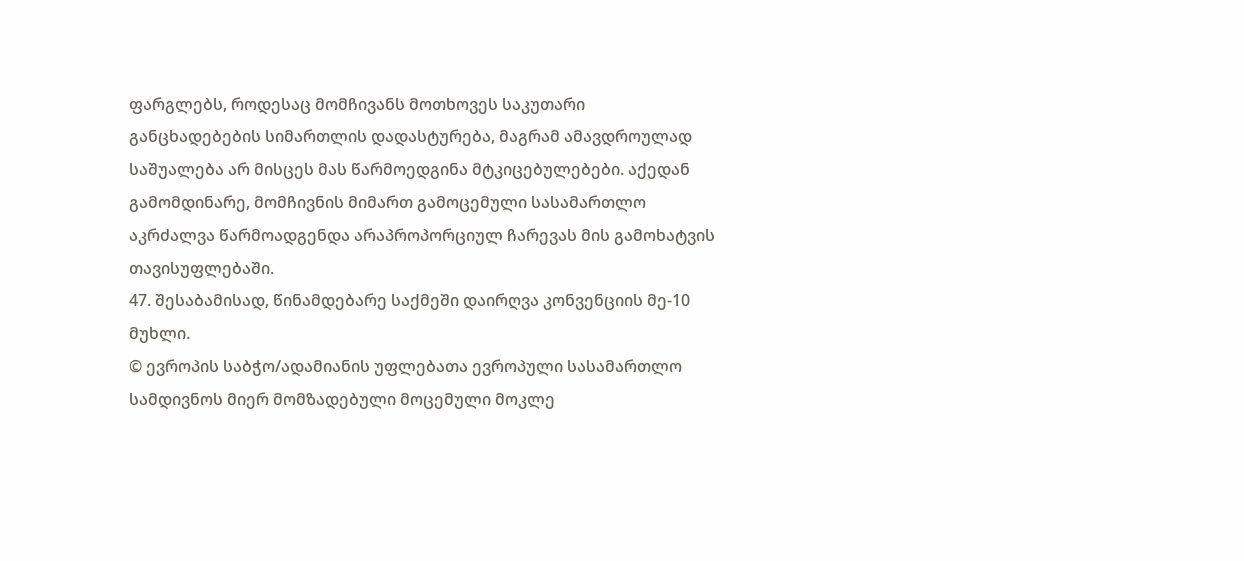ფარგლებს, როდესაც მომჩივანს მოთხოვეს საკუთარი განცხადებების სიმართლის დადასტურება, მაგრამ ამავდროულად საშუალება არ მისცეს მას წარმოედგინა მტკიცებულებები. აქედან გამომდინარე, მომჩივნის მიმართ გამოცემული სასამართლო აკრძალვა წარმოადგენდა არაპროპორციულ ჩარევას მის გამოხატვის თავისუფლებაში.
47. შესაბამისად, წინამდებარე საქმეში დაირღვა კონვენციის მე-10 მუხლი.
© ევროპის საბჭო/ადამიანის უფლებათა ევროპული სასამართლო სამდივნოს მიერ მომზადებული მოცემული მოკლე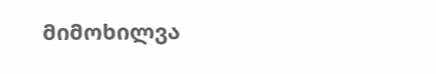მიმოხილვა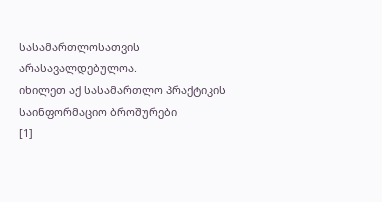სასამართლოსათვის არასავალდებულოა.
იხილეთ აქ სასამართლო პრაქტიკის საინფორმაციო ბროშურები
[1]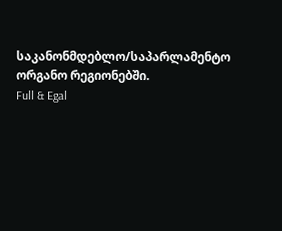საკანონმდებლო/საპარლამენტო ორგანო რეგიონებში.
Full & Egal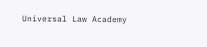Universal Law Academy